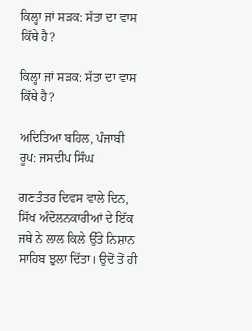ਕਿਲ੍ਹਾ ਜਾਂ ਸੜਕ: ਸੱਤਾ ਦਾ ਵਾਸ ਕਿੱਥੇ ਹੈ?

ਕਿਲ੍ਹਾ ਜਾਂ ਸੜਕ: ਸੱਤਾ ਦਾ ਵਾਸ ਕਿੱਥੇ ਹੈ?

ਅਦਿਤਿਆ ਬਹਿਲ, ਪੰਜਾਬੀ ਰੂਪ: ਜਸਦੀਪ ਸਿੰਘ

ਗਣਤੰਤਰ ਦਿਵਸ ਵਾਲੇ ਦਿਨ, ਸਿੱਖ ਅੰਦੋਲਨਕਾਰੀਆਂ ਦੇ ਇੱਕ ਜਥੇ ਨੇ ਲਾਲ ਕਿਲੇ ਉੱਤੇ ਨਿਸ਼ਾਨ ਸਾਹਿਬ ਝੁਲਾ ਦਿੱਤਾ। ਉਦੋਂ ਤੋਂ ਹੀ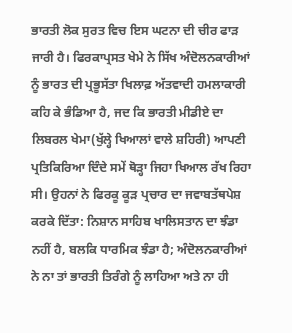ਭਾਰਤੀ ਲੋਕ ਸੁਰਤ ਵਿਚ ਇਸ ਘਟਨਾ ਦੀ ਚੀਰ ਫਾੜ ਜਾਰੀ ਹੈ। ਫਿਰਕਾਪ੍ਰਸਤ ਖੇਮੇ ਨੇ ਸਿੱਖ ਅੰਦੋਲਨਕਾਰੀਆਂ ਨੂੰ ਭਾਰਤ ਦੀ ਪ੍ਰਭੂਸੱਤਾ ਖਿਲਾਫ਼ ਅੱਤਵਾਦੀ ਹਮਲਾਕਾਰੀ ਕਹਿ ਕੇ ਭੰਡਿਆ ਹੈ, ਜਦ ਕਿ ਭਾਰਤੀ ਮੀਡੀਏ ਦਾ ਲਿਬਰਲ ਖੇਮਾ(ਖੁੱਲ੍ਹੇ ਖਿਆਲਾਂ ਵਾਲੇ ਸ਼ਹਿਰੀ) ਆਪਣੀ ਪ੍ਰਤਿਕਿਰਿਆ ਦਿੰਦੇ ਸਮੇਂ ਥੋੜ੍ਹਾ ਜਿਹਾ ਖਿਆਲ ਰੱਖ ਰਿਹਾ ਸੀ। ਉਹਨਾਂ ਨੇ ਫਿਰਕੂ ਕੂੜ ਪ੍ਰਚਾਰ ਦਾ ਜਵਾਬਤੱਥਪੇਸ਼ ਕਰਕੇ ਦਿੱਤਾ: ਨਿਸ਼ਾਨ ਸਾਹਿਬ ਖਾਲਿਸਤਾਨ ਦਾ ਝੰਡਾ ਨਹੀਂ ਹੈ, ਬਲਕਿ ਧਾਰਮਿਕ ਝੰਡਾ ਹੈ; ਅੰਦੋਲਨਕਾਰੀਆਂ ਨੇ ਨਾ ਤਾਂ ਭਾਰਤੀ ਤਿਰੰਗੇ ਨੂੰ ਲਾਹਿਆ ਅਤੇ ਨਾ ਹੀ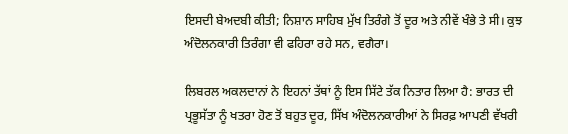ਇਸਦੀ ਬੇਅਦਬੀ ਕੀਤੀ; ਨਿਸ਼ਾਨ ਸਾਹਿਬ ਮੁੱਖ ਤਿਰੰਗੇ ਤੋਂ ਦੂਰ ਅਤੇ ਨੀਵੇਂ ਖੰਭੇ ਤੇ ਸੀ। ਕੁਝ ਅੰਦੋਲਨਕਾਰੀ ਤਿਰੰਗਾ ਵੀ ਫਹਿਰਾ ਰਹੇ ਸਨ, ਵਗੈਰਾ।

ਲਿਬਰਲ ਅਕਲਦਾਨਾਂ ਨੇ ਇਹਨਾਂ ਤੱਥਾਂ ਨੂੰ ਇਸ ਸਿੱਟੇ ਤੱਕ ਨਿਤਾਰ ਲਿਆ ਹੈ: ਭਾਰਤ ਦੀ ਪ੍ਰਭੂਸੱਤਾ ਨੂੰ ਖਤਰਾ ਹੋਣ ਤੋਂ ਬਹੁਤ ਦੂਰ, ਸਿੱਖ ਅੰਦੋਲਨਕਾਰੀਆਂ ਨੇ ਸਿਰਫ਼ ਆਪਣੀ ਵੱਖਰੀ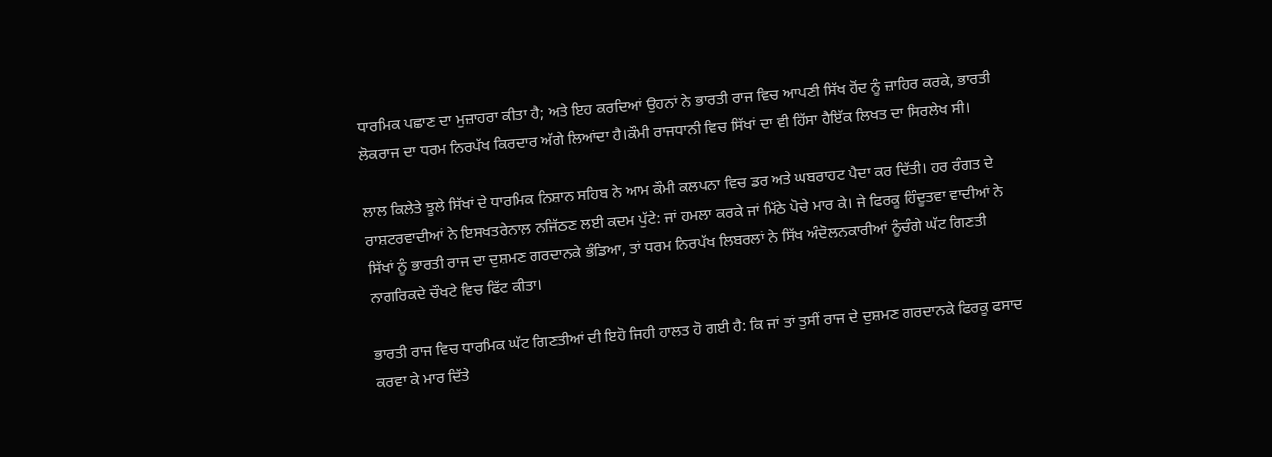ਧਾਰਮਿਕ ਪਛਾਣ ਦਾ ਮੁਜ਼ਾਹਰਾ ਕੀਤਾ ਹੈ; ਅਤੇ ਇਹ ਕਰਦਿਆਂ ਉਹਨਾਂ ਨੇ ਭਾਰਤੀ ਰਾਜ ਵਿਚ ਆਪਣੀ ਸਿੱਖ ਹੋਂਦ ਨੂੰ ਜ਼ਾਹਿਰ ਕਰਕੇ, ਭਾਰਤੀ ਲੋਕਰਾਜ ਦਾ ਧਰਮ ਨਿਰਪੱਖ ਕਿਰਦਾਰ ਅੱਗੇ ਲਿਆਂਦਾ ਹੈ।ਕੌਮੀ ਰਾਜਧਾਨੀ ਵਿਚ ਸਿੱਖਾਂ ਦਾ ਵੀ ਹਿੱਸਾ ਹੈਇੱਕ ਲਿਖਤ ਦਾ ਸਿਰਲੇਖ ਸੀ।

ਲਾਲ ਕਿਲੇਤੇ ਝੂਲੇ ਸਿੱਖਾਂ ਦੇ ਧਾਰਮਿਕ ਨਿਸ਼ਾਨ ਸਹਿਬ ਨੇ ਆਮ ਕੌਮੀ ਕਲਪਨਾ ਵਿਚ ਡਰ ਅਤੇ ਘਬਰਾਹਟ ਪੈਦਾ ਕਰ ਦਿੱਤੀ। ਹਰ ਰੰਗਤ ਦੇ ਰਾਸ਼ਟਰਵਾਦੀਆਂ ਨੇ ਇਸਖਤਰੇਨਾਲ਼ ਨਜਿੱਠਣ ਲਈ ਕਦਮ ਪੁੱਟੇ: ਜਾਂ ਹਮਲਾ ਕਰਕੇ ਜਾਂ ਮਿੱਠੇ ਪੋਚੇ ਮਾਰ ਕੇ। ਜੇ ਫਿਰਕੂ ਹਿੰਦੂਤਵਾ ਵਾਦੀਆਂ ਨੇ ਸਿੱਖਾਂ ਨੂੰ ਭਾਰਤੀ ਰਾਜ ਦਾ ਦੁਸ਼ਮਣ ਗਰਦਾਨਕੇ ਭੰਡਿਆ, ਤਾਂ ਧਰਮ ਨਿਰਪੱਖ ਲਿਬਰਲਾਂ ਨੇ ਸਿੱਖ ਅੰਦੋਲਨਕਾਰੀਆਂ ਨੂੰਚੰਗੇ ਘੱਟ ਗਿਣਤੀ ਨਾਗਰਿਕਦੇ ਚੌਖਟੇ ਵਿਚ ਫਿੱਟ ਕੀਤਾ।

ਭਾਰਤੀ ਰਾਜ ਵਿਚ ਧਾਰਮਿਕ ਘੱਟ ਗਿਣਤੀਆਂ ਦੀ ਇਹੋ ਜਿਹੀ ਹਾਲਤ ਹੋ ਗਈ ਹੈ: ਕਿ ਜਾਂ ਤਾਂ ਤੁਸੀਂ ਰਾਜ ਦੇ ਦੁਸ਼ਮਣ ਗਰਦਾਨਕੇ ਫਿਰਕੂ ਫਸਾਦ ਕਰਵਾ ਕੇ ਮਾਰ ਦਿੱਤੇ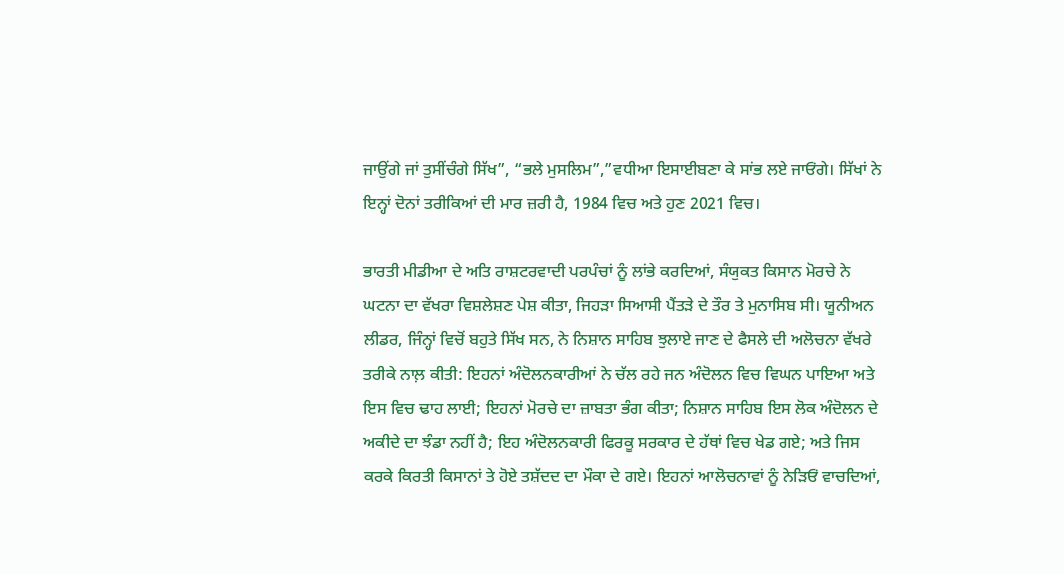ਜਾਉਂਗੇ ਜਾਂ ਤੁਸੀਂਚੰਗੇ ਸਿੱਖ”, “ਭਲੇ ਮੁਸਲਿਮ”,”ਵਧੀਆ ਇਸਾਈਬਣਾ ਕੇ ਸਾਂਭ ਲਏ ਜਾਓਂਗੇ। ਸਿੱਖਾਂ ਨੇ ਇਨ੍ਹਾਂ ਦੋਨਾਂ ਤਰੀਕਿਆਂ ਦੀ ਮਾਰ ਜ਼ਰੀ ਹੈ, 1984 ਵਿਚ ਅਤੇ ਹੁਣ 2021 ਵਿਚ।

ਭਾਰਤੀ ਮੀਡੀਆ ਦੇ ਅਤਿ ਰਾਸ਼ਟਰਵਾਦੀ ਪਰਪੰਚਾਂ ਨੂੰ ਲਾਂਭੇ ਕਰਦਿਆਂ, ਸੰਯੁਕਤ ਕਿਸਾਨ ਮੋਰਚੇ ਨੇ ਘਟਨਾ ਦਾ ਵੱਖਰਾ ਵਿਸ਼ਲੇਸ਼ਣ ਪੇਸ਼ ਕੀਤਾ, ਜਿਹੜਾ ਸਿਆਸੀ ਪੈਂਤੜੇ ਦੇ ਤੌਰ ਤੇ ਮੁਨਾਸਿਬ ਸੀ। ਯੂਨੀਅਨ ਲੀਡਰ, ਜਿੰਨ੍ਹਾਂ ਵਿਚੋਂ ਬਹੁਤੇ ਸਿੱਖ ਸਨ, ਨੇ ਨਿਸ਼ਾਨ ਸਾਹਿਬ ਝੁਲਾਏ ਜਾਣ ਦੇ ਫੈਸਲੇ ਦੀ ਅਲੋਚਨਾ ਵੱਖਰੇ ਤਰੀਕੇ ਨਾਲ਼ ਕੀਤੀ: ਇਹਨਾਂ ਅੰਦੋਲਨਕਾਰੀਆਂ ਨੇ ਚੱਲ ਰਹੇ ਜਨ ਅੰਦੋਲਨ ਵਿਚ ਵਿਘਨ ਪਾਇਆ ਅਤੇ ਇਸ ਵਿਚ ਢਾਹ ਲਾਈ; ਇਹਨਾਂ ਮੋਰਚੇ ਦਾ ਜ਼ਾਬਤਾ ਭੰਗ ਕੀਤਾ; ਨਿਸ਼ਾਨ ਸਾਹਿਬ ਇਸ ਲੋਕ ਅੰਦੋਲਨ ਦੇ ਅਕੀਦੇ ਦਾ ਝੰਡਾ ਨਹੀਂ ਹੈ; ਇਹ ਅੰਦੋਲਨਕਾਰੀ ਫਿਰਕੂ ਸਰਕਾਰ ਦੇ ਹੱਥਾਂ ਵਿਚ ਖੇਡ ਗਏ; ਅਤੇ ਜਿਸ ਕਰਕੇ ਕਿਰਤੀ ਕਿਸਾਨਾਂ ਤੇ ਹੋਏ ਤਸ਼ੱਦਦ ਦਾ ਮੌਕਾ ਦੇ ਗਏ। ਇਹਨਾਂ ਆਲੋਚਨਾਵਾਂ ਨੂੰ ਨੇੜਿਓਂ ਵਾਚਦਿਆਂ,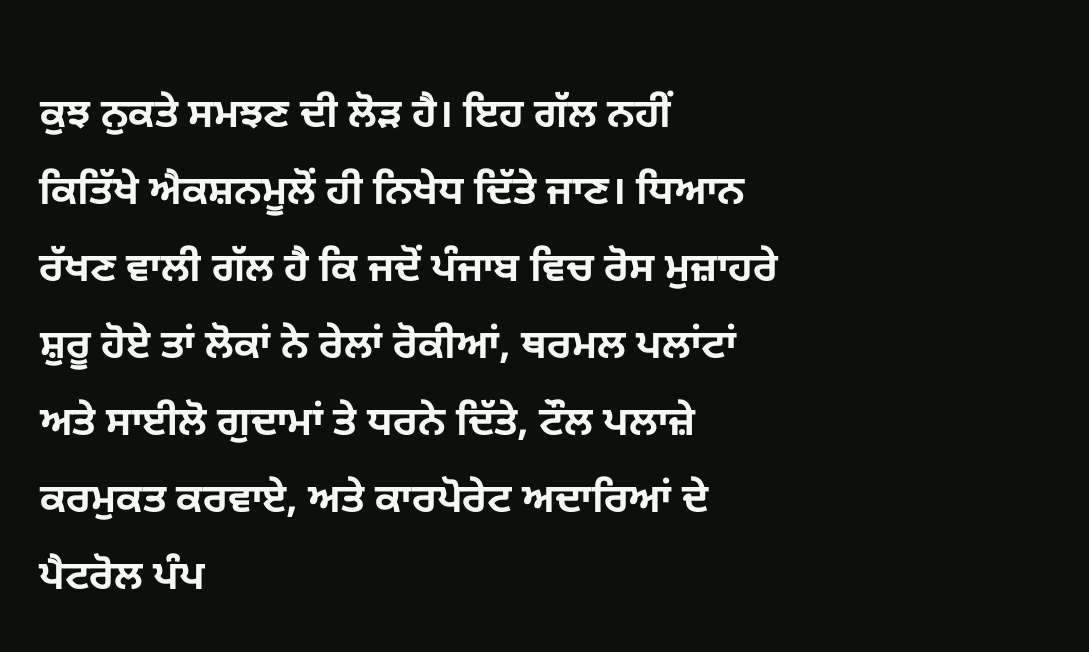ਕੁਝ ਨੁਕਤੇ ਸਮਝਣ ਦੀ ਲੋੜ ਹੈ। ਇਹ ਗੱਲ ਨਹੀਂ ਕਿਤਿੱਖੇ ਐਕਸ਼ਨਮੂਲੋਂ ਹੀ ਨਿਖੇਧ ਦਿੱਤੇ ਜਾਣ। ਧਿਆਨ ਰੱਖਣ ਵਾਲੀ ਗੱਲ ਹੈ ਕਿ ਜਦੋਂ ਪੰਜਾਬ ਵਿਚ ਰੋਸ ਮੁਜ਼ਾਹਰੇ ਸ਼ੁਰੂ ਹੋਏ ਤਾਂ ਲੋਕਾਂ ਨੇ ਰੇਲਾਂ ਰੋਕੀਆਂ, ਥਰਮਲ ਪਲਾਂਟਾਂ ਅਤੇ ਸਾਈਲੋ ਗੁਦਾਮਾਂ ਤੇ ਧਰਨੇ ਦਿੱਤੇ, ਟੌਲ ਪਲਾਜ਼ੇ ਕਰਮੁਕਤ ਕਰਵਾਏ, ਅਤੇ ਕਾਰਪੋਰੇਟ ਅਦਾਰਿਆਂ ਦੇ ਪੈਟਰੋਲ ਪੰਪ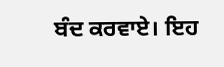ਬੰਦ ਕਰਵਾਏ। ਇਹ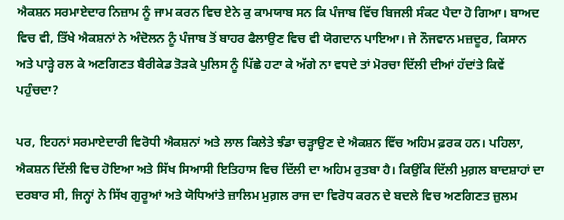ਐਕਸ਼ਨ ਸਰਮਾਏਦਾਰ ਨਿਜ਼ਾਮ ਨੂੰ ਜਾਮ ਕਰਨ ਵਿਚ ਏਨੇ ਕੁ ਕਾਮਯਾਬ ਸਨ ਕਿ ਪੰਜਾਬ ਵਿੱਚ ਬਿਜਲੀ ਸੰਕਟ ਪੈਦਾ ਹੋ ਗਿਆ। ਬਾਅਦ ਵਿਚ ਵੀ, ਤਿੱਖੇ ਐਕਸ਼ਨਾਂ ਨੇ ਅੰਦੋਲਨ ਨੂੰ ਪੰਜਾਬ ਤੋਂ ਬਾਹਰ ਫੈਲਾਉਣ ਵਿਚ ਵੀ ਯੋਗਦਾਨ ਪਾਇਆ। ਜੇ ਨੌਜਵਾਨ ਮਜ਼ਦੂਰ, ਕਿਸਾਨ ਅਤੇ ਪਾੜ੍ਹੇ ਰਲ ਕੇ ਅਣਗਿਣਤ ਬੈਰੀਕੇਡ ਤੋੜਕੇ ਪੁਲਿਸ ਨੂੰ ਪਿੱਛੇ ਹਟਾ ਕੇ ਅੱਗੇ ਨਾ ਵਧਦੇ ਤਾਂ ਮੋਰਚਾ ਦਿੱਲੀ ਦੀਆਂ ਹੱਦਾਂਤੇ ਕਿਵੇਂ ਪਹੁੰਚਦਾ?

ਪਰ, ਇਹਨਾਂ ਸਰਮਾਏਦਾਰੀ ਵਿਰੋਧੀ ਐਕਸ਼ਨਾਂ ਅਤੇ ਲਾਲ ਕਿਲੇਤੇ ਝੰਡਾ ਚੜ੍ਹਾਉਣ ਦੇ ਐਕਸ਼ਨ ਵਿੱਚ ਅਹਿਮ ਫ਼ਰਕ ਹਨ। ਪਹਿਲਾ, ਐਕਸ਼ਨ ਦਿੱਲੀ ਵਿਚ ਹੋਇਆ ਅਤੇ ਸਿੱਖ ਸਿਆਸੀ ਇਤਿਹਾਸ ਵਿਚ ਦਿੱਲੀ ਦਾ ਅਹਿਮ ਰੁਤਬਾ ਹੈ। ਕਿਉਂਕਿ ਦਿੱਲੀ ਮੁਗ਼ਲ ਬਾਦਸ਼ਾਹਾਂ ਦਾ ਦਰਬਾਰ ਸੀ, ਜਿਨ੍ਹਾਂ ਨੇ ਸਿੱਖ ਗੁਰੂਆਂ ਅਤੇ ਯੋਧਿਆਂਤੇ ਜ਼ਾਲਿਮ ਮੁਗ਼ਲ ਰਾਜ ਦਾ ਵਿਰੋਧ ਕਰਨ ਦੇ ਬਦਲੇ ਵਿਚ ਅਣਗਿਣਤ ਜ਼ੁਲਮ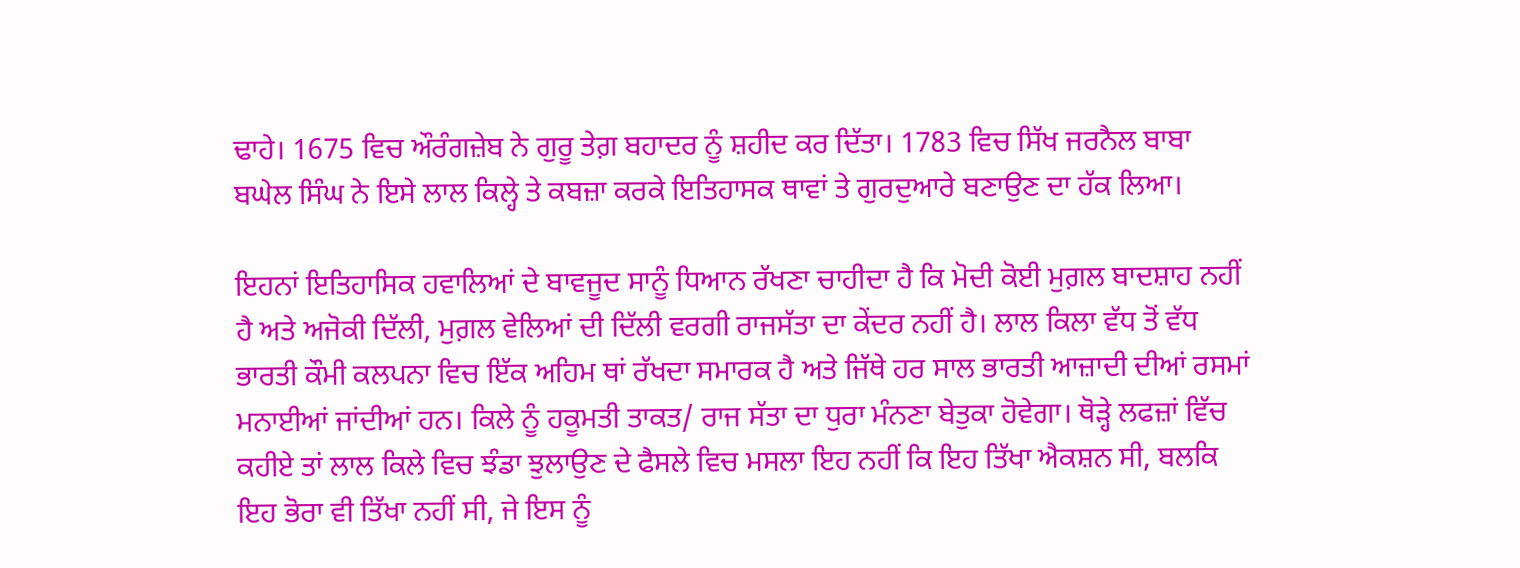ਢਾਹੇ। 1675 ਵਿਚ ਔਰੰਗਜ਼ੇਬ ਨੇ ਗੁਰੂ ਤੇਗ਼ ਬਹਾਦਰ ਨੂੰ ਸ਼ਹੀਦ ਕਰ ਦਿੱਤਾ। 1783 ਵਿਚ ਸਿੱਖ ਜਰਨੈਲ ਬਾਬਾ ਬਘੇਲ ਸਿੰਘ ਨੇ ਇਸੇ ਲਾਲ ਕਿਲ੍ਹੇ ਤੇ ਕਬਜ਼ਾ ਕਰਕੇ ਇਤਿਹਾਸਕ ਥਾਵਾਂ ਤੇ ਗੁਰਦੁਆਰੇ ਬਣਾਉਣ ਦਾ ਹੱਕ ਲਿਆ।

ਇਹਨਾਂ ਇਤਿਹਾਸਿਕ ਹਵਾਲਿਆਂ ਦੇ ਬਾਵਜੂਦ ਸਾਨੂੰ ਧਿਆਨ ਰੱਖਣਾ ਚਾਹੀਦਾ ਹੈ ਕਿ ਮੋਦੀ ਕੋਈ ਮੁਗ਼ਲ ਬਾਦਸ਼ਾਹ ਨਹੀਂ ਹੈ ਅਤੇ ਅਜੋਕੀ ਦਿੱਲੀ, ਮੁਗ਼ਲ ਵੇਲਿਆਂ ਦੀ ਦਿੱਲੀ ਵਰਗੀ ਰਾਜਸੱਤਾ ਦਾ ਕੇਂਦਰ ਨਹੀਂ ਹੈ। ਲਾਲ ਕਿਲਾ ਵੱਧ ਤੋਂ ਵੱਧ ਭਾਰਤੀ ਕੌਮੀ ਕਲਪਨਾ ਵਿਚ ਇੱਕ ਅਹਿਮ ਥਾਂ ਰੱਖਦਾ ਸਮਾਰਕ ਹੈ ਅਤੇ ਜਿੱਥੇ ਹਰ ਸਾਲ ਭਾਰਤੀ ਆਜ਼ਾਦੀ ਦੀਆਂ ਰਸਮਾਂ ਮਨਾਈਆਂ ਜਾਂਦੀਆਂ ਹਨ। ਕਿਲੇ ਨੂੰ ਹਕੂਮਤੀ ਤਾਕਤ/ ਰਾਜ ਸੱਤਾ ਦਾ ਧੁਰਾ ਮੰਨਣਾ ਬੇਤੁਕਾ ਹੋਵੇਗਾ। ਥੋੜ੍ਹੇ ਲਫਜ਼ਾਂ ਵਿੱਚ ਕਹੀਏ ਤਾਂ ਲਾਲ ਕਿਲੇ ਵਿਚ ਝੰਡਾ ਝੁਲਾਉਣ ਦੇ ਫੈਸਲੇ ਵਿਚ ਮਸਲਾ ਇਹ ਨਹੀਂ ਕਿ ਇਹ ਤਿੱਖਾ ਐਕਸ਼ਨ ਸੀ, ਬਲਕਿ ਇਹ ਭੋਰਾ ਵੀ ਤਿੱਖਾ ਨਹੀਂ ਸੀ, ਜੇ ਇਸ ਨੂੰ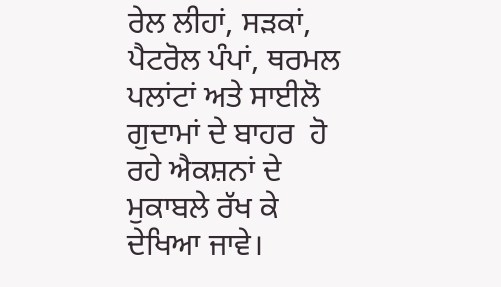ਰੇਲ ਲੀਹਾਂ, ਸੜਕਾਂ, ਪੈਟਰੋਲ ਪੰਪਾਂ, ਥਰਮਲ ਪਲਾਂਟਾਂ ਅਤੇ ਸਾਈਲੋ ਗੁਦਾਮਾਂ ਦੇ ਬਾਹਰ  ਹੋ ਰਹੇ ਐਕਸ਼ਨਾਂ ਦੇ ਮੁਕਾਬਲੇ ਰੱਖ ਕੇ ਦੇਖਿਆ ਜਾਵੇ।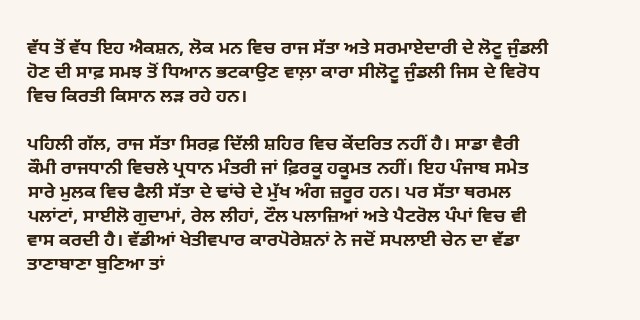ਵੱਧ ਤੋਂ ਵੱਧ ਇਹ ਐਕਸ਼ਨ, ਲੋਕ ਮਨ ਵਿਚ ਰਾਜ ਸੱਤਾ ਅਤੇ ਸਰਮਾਏਦਾਰੀ ਦੇ ਲੋਟੂ ਜੁੰਡਲੀ ਹੋਣ ਦੀ ਸਾਫ਼ ਸਮਝ ਤੋਂ ਧਿਆਨ ਭਟਕਾਉਣ ਵਾਲ਼ਾ ਕਾਰਾ ਸੀਲੋਟੂ ਜੁੰਡਲੀ ਜਿਸ ਦੇ ਵਿਰੋਧ ਵਿਚ ਕਿਰਤੀ ਕਿਸਾਨ ਲੜ ਰਹੇ ਹਨ।

ਪਹਿਲੀ ਗੱਲ, ਰਾਜ ਸੱਤਾ ਸਿਰਫ਼ ਦਿੱਲੀ ਸ਼ਹਿਰ ਵਿਚ ਕੇਂਦਰਿਤ ਨਹੀਂ ਹੈ। ਸਾਡਾ ਵੈਰੀ ਕੌਮੀ ਰਾਜਧਾਨੀ ਵਿਚਲੇ ਪ੍ਰਧਾਨ ਮੰਤਰੀ ਜਾਂ ਫ਼ਿਰਕੂ ਹਕੂਮਤ ਨਹੀਂ। ਇਹ ਪੰਜਾਬ ਸਮੇਤ ਸਾਰੇ ਮੁਲਕ ਵਿਚ ਫੈਲੀ ਸੱਤਾ ਦੇ ਢਾਂਚੇ ਦੇ ਮੁੱਖ ਅੰਗ ਜ਼ਰੂਰ ਹਨ। ਪਰ ਸੱਤਾ ਥਰਮਲ ਪਲਾਂਟਾਂ, ਸਾਈਲੋ ਗੁਦਾਮਾਂ, ਰੇਲ ਲੀਹਾਂ, ਟੌਲ ਪਲਾਜ਼ਿਆਂ ਅਤੇ ਪੈਟਰੋਲ ਪੰਪਾਂ ਵਿਚ ਵੀ ਵਾਸ ਕਰਦੀ ਹੈ। ਵੱਡੀਆਂ ਖੇਤੀਵਪਾਰ ਕਾਰਪੋਰੇਸ਼ਨਾਂ ਨੇ ਜਦੋਂ ਸਪਲਾਈ ਚੇਨ ਦਾ ਵੱਡਾ ਤਾਣਾਬਾਣਾ ਬੁਣਿਆ ਤਾਂ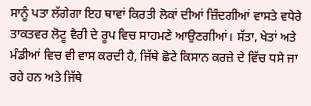ਸਾਨੂੰ ਪਤਾ ਲੱਗੇਗਾ ਇਹ ਥਾਵਾਂ ਕਿਰਤੀ ਲੋਕਾਂ ਦੀਆਂ ਜ਼ਿੰਦਗੀਆਂ ਵਾਸਤੇ ਵਧੇਰੇ ਤਾਕਤਵਰ ਲੋਟੂ ਵੈਰੀ ਦੇ ਰੂਪ ਵਿਚ ਸਾਹਮਣੇ ਆਉਣਗੀਆਂ। ਸੱਤਾ, ਖੇਤਾਂ ਅਤੇ ਮੰਡੀਆਂ ਵਿਚ ਵੀ ਵਾਸ ਕਰਦੀ ਹੈ, ਜਿੱਥੇ ਛੋਟੇ ਕਿਸਾਨ ਕਰਜ਼ੇ ਦੇ ਵਿੱਚ ਧਸੇ ਜਾ ਰਹੇ ਹਨ ਅਤੇ ਜਿੱਥੇ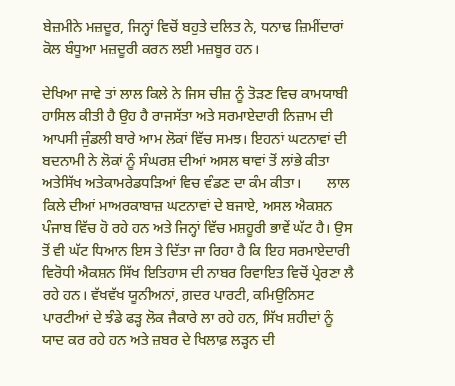ਬੇਜ਼ਮੀਨੇ ਮਜ਼ਦੂਰ, ਜਿਨ੍ਹਾਂ ਵਿਚੋਂ ਬਹੁਤੇ ਦਲਿਤ ਨੇ, ਧਨਾਢ ਜ਼ਿਮੀਂਦਾਰਾਂ ਕੋਲ ਬੰਧੂਆ ਮਜ਼ਦੂਰੀ ਕਰਨ ਲਈ ਮਜ਼ਬੂਰ ਹਨ।

ਦੇਖਿਆ ਜਾਵੇ ਤਾਂ ਲਾਲ ਕਿਲੇ ਨੇ ਜਿਸ ਚੀਜ਼ ਨੂੰ ਤੋੜਣ ਵਿਚ ਕਾਮਯਾਬੀ ਹਾਸਿਲ ਕੀਤੀ ਹੈ ਉਹ ਹੈ ਰਾਜਸੱਤਾ ਅਤੇ ਸਰਮਾਏਦਾਰੀ ਨਿਜ਼ਾਮ ਦੀ ਆਪਸੀ ਜੁੰਡਲੀ ਬਾਰੇ ਆਮ ਲੋਕਾਂ ਵਿੱਚ ਸਮਝ। ਇਹਨਾਂ ਘਟਨਾਵਾਂ ਦੀ ਬਦਨਾਮੀ ਨੇ ਲੋਕਾਂ ਨੂੰ ਸੰਘਰਸ਼ ਦੀਆਂ ਅਸਲ ਥਾਵਾਂ ਤੋਂ ਲਾਂਭੇ ਕੀਤਾ ਅਤੇਸਿੱਖ ਅਤੇਕਾਮਰੇਡਧੜਿਆਂ ਵਿਚ ਵੰਡਣ ਦਾ ਕੰਮ ਕੀਤਾ।       ਲਾਲ ਕਿਲੇ ਦੀਆਂ ਮਾਅਰਕਾਬਾਜ਼ ਘਟਨਾਵਾਂ ਦੇ ਬਜਾਏ, ਅਸਲ ਐਕਸ਼ਨ ਪੰਜਾਬ ਵਿੱਚ ਹੋ ਰਹੇ ਹਨ ਅਤੇ ਜਿਨ੍ਹਾਂ ਵਿੱਚ ਮਸ਼ਹੂਰੀ ਭਾਵੇਂ ਘੱਟ ਹੈ। ਉਸ ਤੋਂ ਵੀ ਘੱਟ ਧਿਆਨ ਇਸ ਤੇ ਦਿੱਤਾ ਜਾ ਰਿਹਾ ਹੈ ਕਿ ਇਹ ਸਰਮਾਏਦਾਰੀ ਵਿਰੋਧੀ ਐਕਸ਼ਨ ਸਿੱਖ ਇਤਿਹਾਸ ਦੀ ਨਾਬਰ ਰਿਵਾਇਤ ਵਿਚੋਂ ਪ੍ਰੇਰਣਾ ਲੈ ਰਹੇ ਹਨ। ਵੱਖਵੱਖ ਯੂਨੀਅਨਾਂ, ਗ਼ਦਰ ਪਾਰਟੀ, ਕਮਿਉਨਿਸਟ ਪਾਰਟੀਆਂ ਦੇ ਝੰਡੇ ਫੜ੍ਹ ਲੋਕ ਜੈਕਾਰੇ ਲਾ ਰਹੇ ਹਨ, ਸਿੱਖ ਸ਼ਹੀਦਾਂ ਨੂੰ ਯਾਦ ਕਰ ਰਹੇ ਹਨ ਅਤੇ ਜ਼ਬਰ ਦੇ ਖਿਲਾਫ਼ ਲੜ੍ਹਨ ਦੀ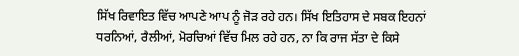ਸਿੱਖ ਰਿਵਾਇਤ ਵਿੱਚ ਆਪਣੇ ਆਪ ਨੂੰ ਜੋੜ ਰਹੇ ਹਨ। ਸਿੱਖ ਇਤਿਹਾਸ ਦੇ ਸਬਕ ਇਹਨਾਂ ਧਰਨਿਆਂ, ਰੈਲੀਆਂ, ਮੋਰਚਿਆਂ ਵਿੱਚ ਮਿਲ ਰਹੇ ਹਨ, ਨਾ ਕਿ ਰਾਜ ਸੱਤਾ ਦੇ ਕਿਸੇ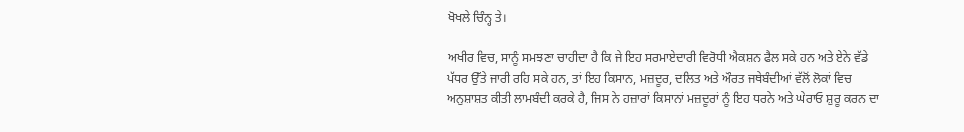ਖੋਖਲੇ ਚਿੰਨ੍ਹ ਤੇ।

ਅਖੀਰ ਵਿਚ, ਸਾਨੂੰ ਸਮਝਣਾ ਚਾਹੀਦਾ ਹੈ ਕਿ ਜੇ ਇਹ ਸਰਮਾਏਦਾਰੀ ਵਿਰੋਧੀ ਐਕਸ਼ਨ ਫੈਲ ਸਕੇ ਹਨ ਅਤੇ ਏਨੇ ਵੱਡੇ ਪੱਧਰ ਉੱਤੇ ਜਾਰੀ ਰਹਿ ਸਕੇ ਹਨ, ਤਾਂ ਇਹ ਕਿਸਾਨ, ਮਜ਼ਦੂਰ, ਦਲਿਤ ਅਤੇ ਔਰਤ ਜਥੇਬੰਦੀਆਂ ਵੱਲੋਂ ਲੋਕਾਂ ਵਿਚ ਅਨੁਸ਼ਾਸ਼ਤ ਕੀਤੀ ਲਾਮਬੰਦੀ ਕਰਕੇ ਹੈ, ਜਿਸ ਨੇ ਹਜ਼ਾਰਾਂ ਕਿਸਾਨਾਂ ਮਜ਼ਦੂਰਾਂ ਨੂੰ ਇਹ ਧਰਨੇ ਅਤੇ ਘੇਰਾਓ ਸ਼ੁਰੂ ਕਰਨ ਦਾ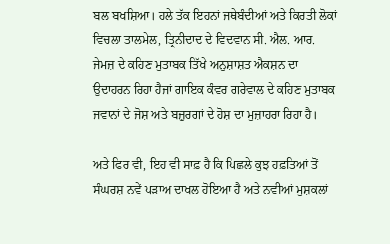ਬਲ ਬਖਸ਼ਿਆ। ਹਲੇ ਤੱਕ ਇਹਨਾਂ ਜਥੇਬੰਦੀਆਂ ਅਤੇ ਕਿਰਤੀ ਲੋਕਾਂ ਵਿਚਲਾ ਤਾਲਮੇਲ, ਤ੍ਰਿਨੀਦਾਦ ਦੇ ਵਿਦਵਾਨ ਸੀ. ਐਲ. ਆਰ. ਜੇਮਜ਼ ਦੇ ਕਹਿਣ ਮੁਤਾਬਕ ਤਿੱਖੇ ਅਨੁਸ਼ਾਸ਼ਤ ਐਕਸ਼ਨ ਦਾ ਉਦਾਹਰਨ ਰਿਹਾ ਹੈਜਾਂ ਗਾਇਕ ਕੰਵਰ ਗਰੇਵਾਲ ਦੇ ਕਹਿਣ ਮੁਤਾਬਕ ਜਵਾਨਾਂ ਦੇ ਜੋਸ਼ ਅਤੇ ਬਜ਼ੁਰਗਾਂ ਦੇ ਹੋਸ਼ ਦਾ ਮੁਜ਼ਾਹਰਾ ਰਿਹਾ ਹੈ।

ਅਤੇ ਫਿਰ ਵੀ, ਇਹ ਵੀ ਸਾਫ਼ ਹੈ ਕਿ ਪਿਛਲੇ ਕੁਝ ਹਫ਼ਤਿਆਂ ਤੋਂ ਸੰਘਰਸ਼ ਨਵੇਂ ਪੜਾਅ ਦਾਖਲ ਹੋਇਆ ਹੈ ਅਤੇ ਨਵੀਆਂ ਮੁਸ਼ਕਲਾਂ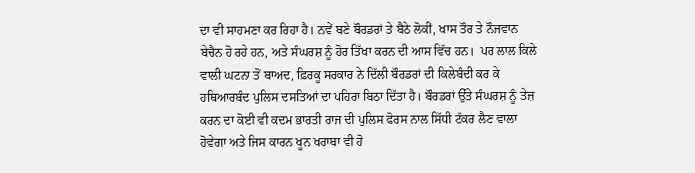ਦਾ ਵੀ ਸਾਹਮਣਾ ਕਰ ਰਿਹਾ ਹੈ। ਨਵੇਂ ਬਣੇ ਬੌਰਡਰਾਂ ਤੇ ਬੈਠੇ ਲੋਕੀਂ, ਖਾਸ ਤੌਰ ਤੇ ਨੌਜਵਾਨ ਬੇਚੈਨ ਹੋ ਰਹੇ ਹਨ, ਅਤੇ ਸੰਘਰਸ਼ ਨੂੰ ਹੋਰ ਤਿੱਖਾ ਕਰਨ ਦੀ ਆਸ ਵਿੱਚ ਹਨ।  ਪਰ ਲਾਲ ਕਿਲੇ ਵਾਲੀ ਘਟਨਾ ਤੋਂ ਬਾਅਦ, ਫ਼ਿਰਕੂ ਸਰਕਾਰ ਨੇ ਦਿੱਲੀ ਬੌਰਡਰਾਂ ਦੀ ਕਿਲੇਬੰਦੀ ਕਰ ਕੇ ਹਥਿਆਰਬੰਦ ਪੁਲਿਸ ਦਸਤਿਆਂ ਦਾ ਪਹਿਰਾ ਬਿਠਾ ਦਿੱਤਾ ਹੈ। ਬੌਰਡਰਾਂ ਉੱਤੇ ਸੰਘਰਸ਼ ਨੂੰ ਤੇਜ਼ ਕਰਨ ਦਾ ਕੋਈ ਵੀ ਕਦਮ ਭਾਰਤੀ ਰਾਜ ਦੀ ਪੁਲਿਸ ਫੋਰਸ ਨਾਲ ਸਿੱਧੀ ਟੱਕਰ ਲੈਣ ਵਾਲਾ ਹੋਵੇਗਾ ਅਤੇ ਜਿਸ ਕਾਰਨ ਖੂਨ ਖਰਾਬਾ ਵੀ ਹੋ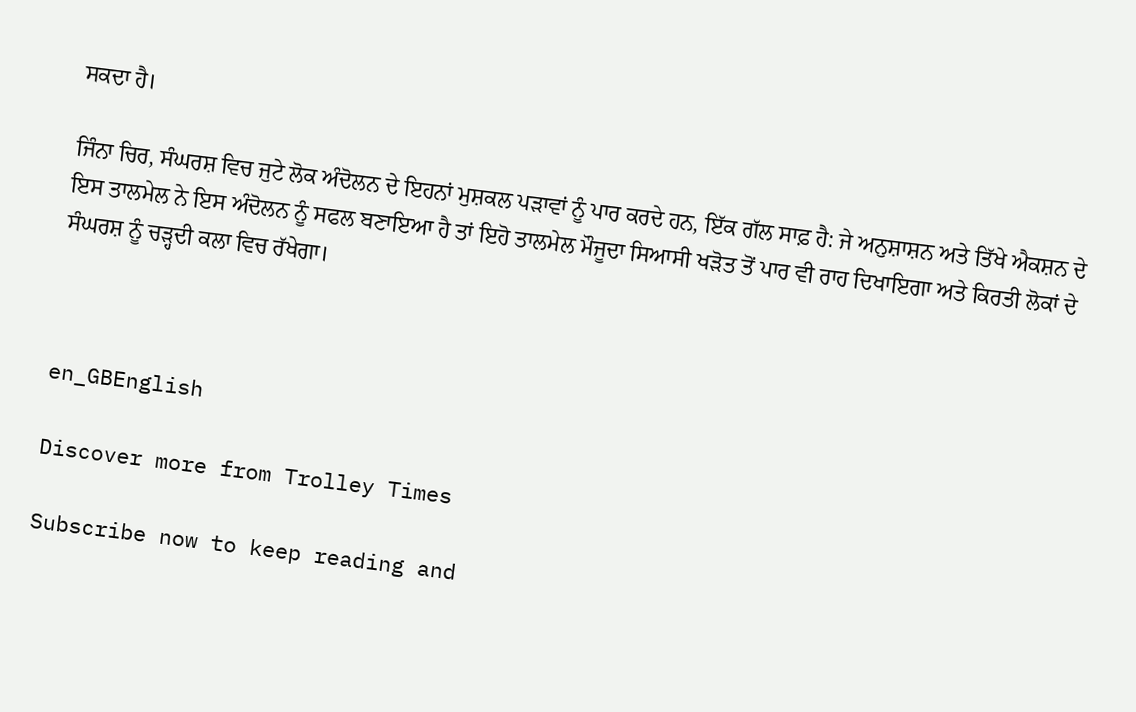ਸਕਦਾ ਹੈ।

ਜਿੰਨਾ ਚਿਰ, ਸੰਘਰਸ਼ ਵਿਚ ਜੁਟੇ ਲੋਕ ਅੰਦੋਲਨ ਦੇ ਇਹਨਾਂ ਮੁਸ਼ਕਲ ਪੜਾਵਾਂ ਨੂੰ ਪਾਰ ਕਰਦੇ ਹਨ, ਇੱਕ ਗੱਲ ਸਾਫ਼ ਹੈ: ਜੇ ਅਨੁਸ਼ਾਸ਼ਨ ਅਤੇ ਤਿੱਖੇ ਐਕਸ਼ਨ ਦੇ ਇਸ ਤਾਲਮੇਲ ਨੇ ਇਸ ਅੰਦੋਲਨ ਨੂੰ ਸਫਲ ਬਣਾਇਆ ਹੈ ਤਾਂ ਇਹੋ ਤਾਲਮੇਲ ਮੌਜੂਦਾ ਸਿਆਸੀ ਖੜੋਤ ਤੋਂ ਪਾਰ ਵੀ ਰਾਹ ਦਿਖਾਇਗਾ ਅਤੇ ਕਿਰਤੀ ਲੋਕਾਂ ਦੇ ਸੰਘਰਸ਼ ਨੂੰ ਚੜ੍ਹਦੀ ਕਲਾ ਵਿਚ ਰੱਖੇਗਾ।



en_GBEnglish

Discover more from Trolley Times

Subscribe now to keep reading and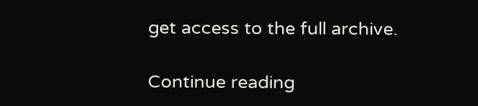get access to the full archive.

Continue reading